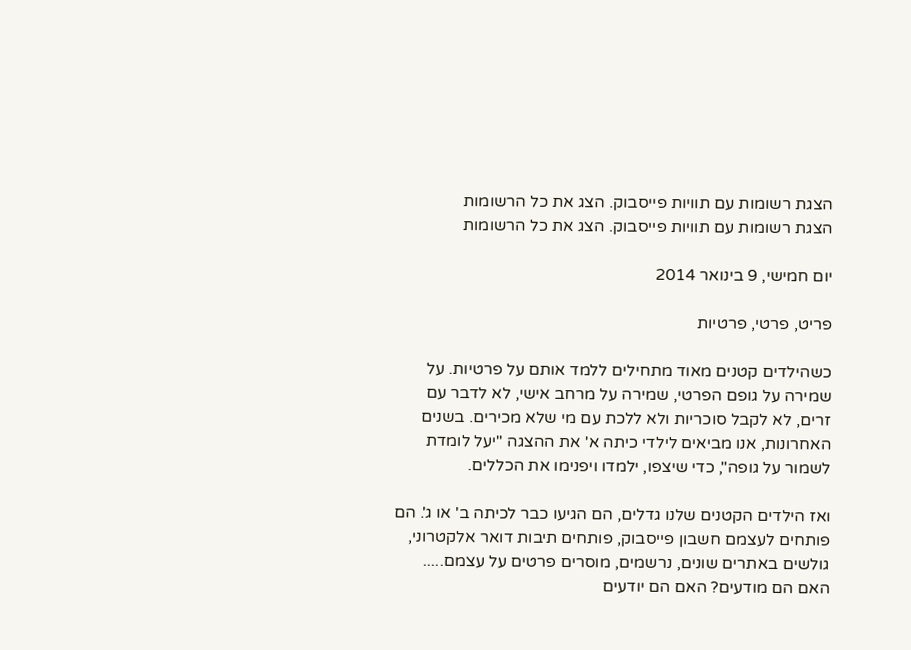הצגת רשומות עם תוויות פייסבוק. הצג את כל הרשומות
הצגת רשומות עם תוויות פייסבוק. הצג את כל הרשומות

יום חמישי, 9 בינואר 2014

פריט, פרטי, פרטיות

כשהילדים קטנים מאוד מתחילים ללמד אותם על פרטיות. על שמירה על גופם הפרטי, שמירה על מרחב אישי, לא לדבר עם זרים, לא לקבל סוכריות ולא ללכת עם מי שלא מכירים. בשנים האחרונות, אנו מביאים לילדי כיתה א' את ההצגה "יעל לומדת לשמור על גופה", כדי שיצפו, ילמדו ויפנימו את הכללים.

ואז הילדים הקטנים שלנו גדלים, הם הגיעו כבר לכיתה ב' או ג'. הם פותחים לעצמם חשבון פייסבוק, פותחים תיבות דואר אלקטרוני, גולשים באתרים שונים, נרשמים, מוסרים פרטים על עצמם.....  האם הם מודעים? האם הם יודעים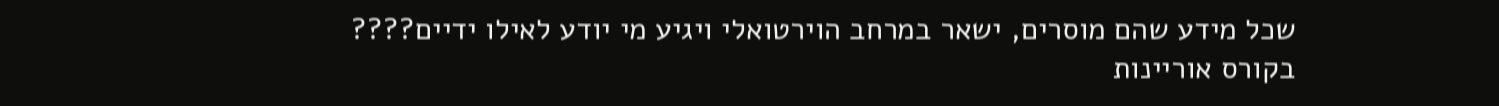שכל מידע שהם מוסרים, ישאר במרחב הוירטואלי ויגיע מי יודע לאילו ידיים????
בקורס אוריינות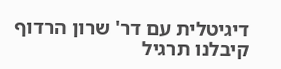דיגיטלית עם דר' שרון הרדוף קיבלנו תרגיל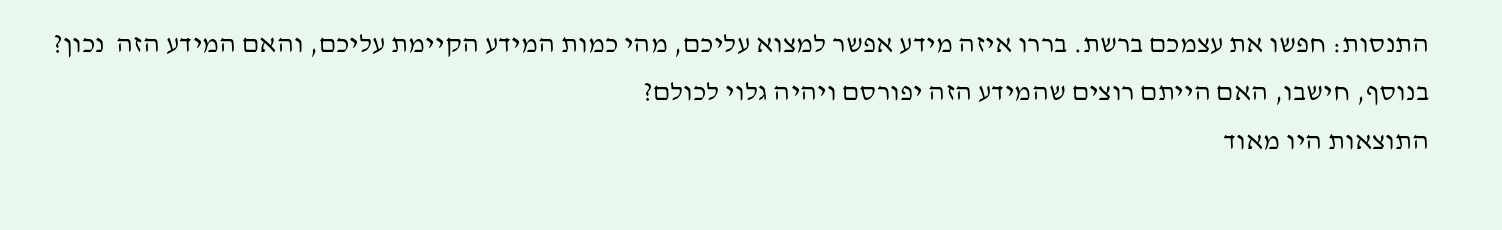התנסות: חפשו את עצמכם ברשת. בררו איזה מידע אפשר למצוא עליכם, מהי כמות המידע הקיימת עליכם, והאם המידע הזה  נכון? בנוסף, חישבו, האם הייתם רוצים שהמידע הזה יפורסם ויהיה גלוי לכולם?
התוצאות היו מאוד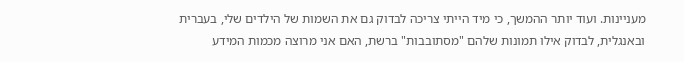מעניינות. ועוד יותר ההמשך, כי מיד הייתי צריכה לבדוק גם את השמות של הילדים שלי, בעברית ובאנגלית, לבדוק אילו תמונות שלהם "מסתובבות" ברשת, האם אני מרוצה מכמות המידע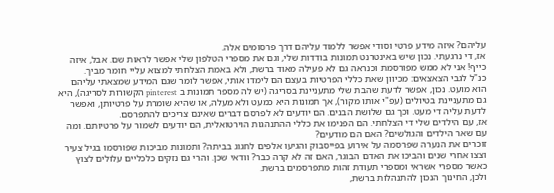עליהם? איזה מידע פרטי וסודי אפשר ללמוד עליהם דרך פרסומים אלה.
אז, די נרגעתי. נכון שיש באינטרנט תמונות בודדות שלי, וגם את מספרי הטלפון שלי אפשר לראות שם. אבל, איזה כייף! אני לא ממש מפורסמת וכנראה גם לא פעילה מאוד ברשת, ולא באמת הצלחתי למצוא עליי חומר מביך.
כנ"ל לגבי הצאצאים: מכיוון שאת כללי הפרטיות בעצם הם לימדו אותי, אפשר לומר שגם המידע שמצאתי עליהם הוא מועט. נכון, אפשר לדעת שהבת שלי מתעניינת בסריגה (יש לה מספר תמונות ב pinterest הקשורות לסריגה), היא גם מתעניינת בטיולים (עפ"י אותו מקור), אך תמונות היא כמעט ולא מעלה, או שהיא שומרת על פרטיותן, ואפשר לדעת עליה די מעט. וכך גם שלושת הבנים. הם יודעים לא לפרסם דברים שאינם צריכים להתפרסם.
אז, עם הילדים שלי די הצלחתי. הם הפנימו את כללי ההתנהגות הוירטואלית, הם יודעים לשמור על פרטיותם. ומה עם שאר הילדים והגולשים? האם הם מודעים?
זוכרים את הנערה שפרסמה על אירוע בפייסבוק והגיעו אלפים לחגוג בביתה? ותמונות מביכות שפורסמו בגיל צעיר וצצו אחרי שנים והביכו את האדם הבוגר, האם זה לא קרה כבר? וודאי שכן. והרי גם נזקים כלכליים עלולים לצוץ כאשר מספרי אשראי ומספרי תעודת זהות מתפרסמים ברשת.
ולכן, החינוך הנכון להתנהלות ברשת,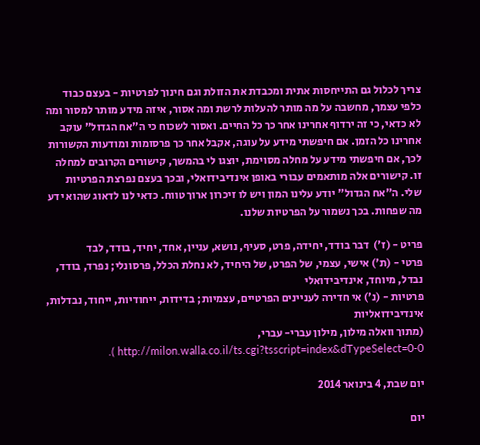צריך לכלול גם התייחסות אתית ומכבדת את הזולת וגם חינוך לפרטיות - בעצם כבוד כלפי עצמך, מחשבה על מה מותר להעלות לרשת ומה אסור, איזה מידע מותר למסור ומה לא כדאי, כי זה ירדוף אחרינו אחר כך כל החיים. ואסור לשכוח כי ה"אח הגדול" עוקב אחרינו כל הזמן. אם חיפשתי מידע על עוגה, אקבל אחר כך פרסומות ומודעות הקשורות לכך, אם חיפשתי מידע על מחלה מסוימת, יוצגו לי בהמשך, קישורים הקרובים למחלה זו. קישורים אלה מותאמים עבורי באופן אינדיבידואלי, ובכך בעצם נפרצת הפרטיות שלי. ה"אח הגדול" יודע עלינו המון ויש לו זיכרון ארוך טווח. כדאי לנו לדאוג שהוא ידע מה שפחות. בכך נשמור על הפרטיות שלנו.

פריט - (ז')  דבר בודד, יחידה, פרט, סעיף, נושא, עניין, אחד, יחיד, בודד, לבד
פרטי - (ת') אישי, עצמי, של הפרט, של היחיד, לא נחלת הכלל, פרסונלי; נפרד, בודד, נבדל, מיוחד, אינדיבידואלי
פרטיות - (נ') אי חדירה לעניינים הפרטיים, עצמיות; בדידות, ייחודיות, ייחוד, נבדלות, אינדיבידואליות
(מתוך וואלה מילון, מילון עברי- עברי,   http://milon.walla.co.il/ts.cgi?tsscript=index&dTypeSelect=0-0 ).

יום שבת, 4 בינואר 2014

יום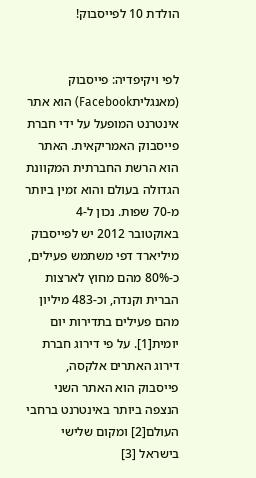הולדת 10 לפייסבוק!


לפי ויקיפדיה: פייסבוק (מאנגליתFacebook) הוא אתר אינטרנט המופעל על ידי חברת פייסבוק האמריקאית. האתר הוא הרשת החברתית המקוונת הגדולה בעולם והוא זמין ביותר מ-70 שפות. נכון ל-4 באוקטובר 2012 יש לפייסבוק מיליארד דפי משתמש פעילים, כ-80% מהם מחוץ לארצות הברית וקנדה, וכ-483 מיליון מהם פעילים בתדירות יום יומית[1]. על פי דירוג חברת דירוג האתרים אלקסה, פייסבוק הוא האתר השני הנצפה ביותר באינטרנט ברחבי העולם[2] ומקום שלישי בישראל [3]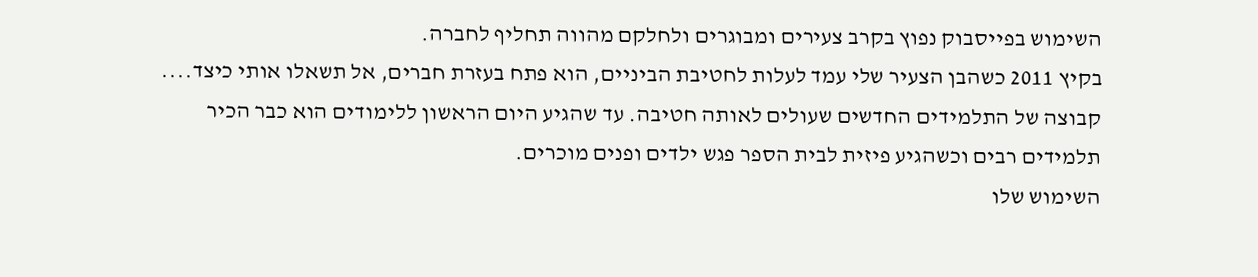השימוש בפייסבוק נפוץ בקרב צעירים ומבוגרים ולחלקם מהווה תחליף לחברה.
בקיץ 2011 כשהבן הצעיר שלי עמד לעלות לחטיבת הביניים, הוא פתח בעזרת חברים, אל תשאלו אותי כיצד.... קבוצה של התלמידים החדשים שעולים לאותה חטיבה. עד שהגיע היום הראשון ללימודים הוא כבר הכיר תלמידים רבים וכשהגיע פיזית לבית הספר פגש ילדים ופנים מוכרים.
השימוש שלו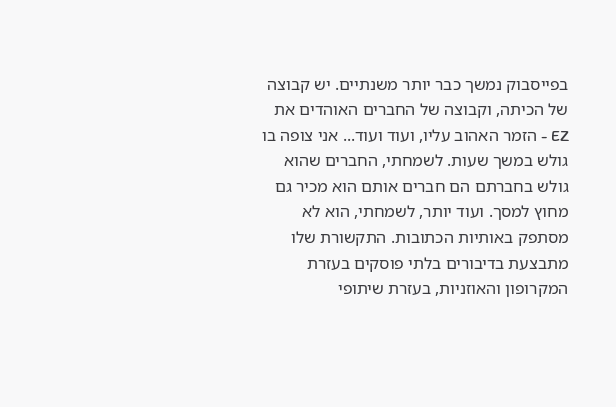בפייסבוק נמשך כבר יותר משנתיים. יש קבוצה של הכיתה, וקבוצה של החברים האוהדים את EZ - הזמר האהוב עליו, ועוד ועוד... אני צופה בו גולש במשך שעות. לשמחתי, החברים שהוא גולש בחברתם הם חברים אותם הוא מכיר גם מחוץ למסך. ועוד יותר, לשמחתי, הוא לא מסתפק באותיות הכתובות. התקשורת שלו מתבצעת בדיבורים בלתי פוסקים בעזרת המקרופון והאוזניות, בעזרת שיתופי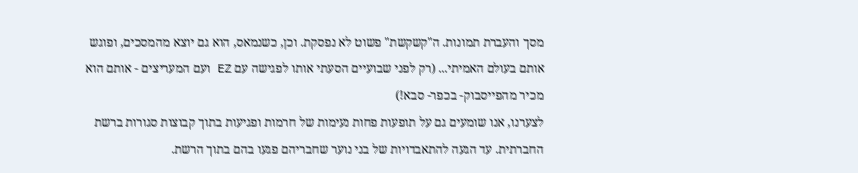מסך והעברת תמונות. ה"קשקשת" פשוט לא נפסקת. וכן, כשנמאס, הוא גם יוצא מהמסכים, ופוגש אותם בעולם האמיתי... (רק לפני שבועיים הסעתי אותו לפגישה עם EZ ועם המעריצים - אותם הוא מכיר מהפייסבוק- בכפר- סבא!)
לצערנו, אנו שומעים גם על תופעות פחות נעימות של חרמות ופגיעות בתוך קבוצות סגורות ברשת החברתית. עד הגעה להתאבדויות של בני נוער שחבריהם פגעו בהם בתוך הרשת.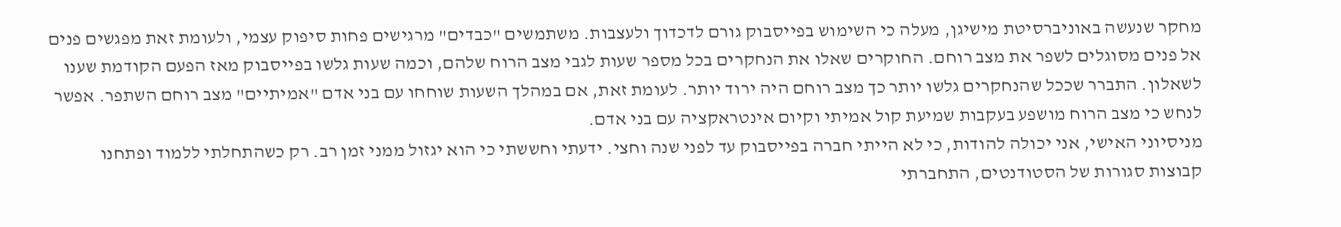מחקר שנעשה באוניברסיטת מישיגן, מעלה כי השימוש בפייסבוק גורם לדכדוך ולעצבות. משתמשים "כבדים" מרגישים פחות סיפוק עצמי, ולעומת זאת מפגשים פנים אל פנים מסוגלים לשפר את מצב רוחם. החוקרים שאלו את הנחקרים בכל מספר שעות לגבי מצב הרוח שלהם, וכמה שעות גלשו בפייסבוק מאז הפעם הקודמת שענו לשאלון. התברר שככל שהנחקרים גלשו יותר כך מצב רוחם היה ירוד יותר. לעומת זאת, אם במהלך השעות שוחחו עם בני אדם "אמיתיים" מצב רוחם השתפר. אפשר לנחש כי מצב הרוח מושפע בעקבות שמיעת קול אמיתי וקיום אינטראקציה עם בני אדם.
מניסיוני האישי, אני יכולה להודות, כי לא הייתי חברה בפייסבוק עד לפני שנה וחצי. ידעתי וחששתי כי הוא יגזול ממני זמן רב. רק כשהתחלתי ללמוד ופתחנו קבוצות סגורות של הסטודנטים, התחברתי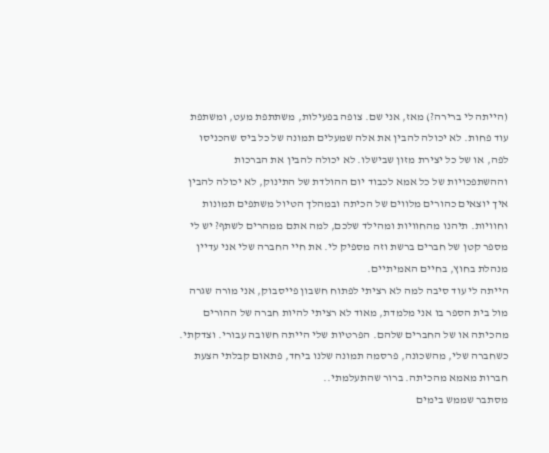(הייתה לי ברירה?) מאז, אני שם. צופה בפעילות, משתתפת מעט, ומשתפת עוד פחות. לא יכולה להבין את אלה שמעלים תמונה של כל ביס שהכניסו לפה, או של כל יצירת מזון שבישלו. לא יכולה להבין את הברכות וההשתפכויות של כל אמא לכבוד יום ההולדת של התינוק, לא יכולה להבין איך יוצאים כהורים מלווים של הכיתה ובמהלך הטיול משתפים תמונות וחוויות. תיהנו מהחוויות ומהילד שלכם, למה אתם ממהרים לשתף? יש לי מספר קטן של חברים ברשת וזה מספיק לי. את חיי החברה שלי אני עדיין מנהלת בחוץ, בחיים האמיתיים.
הייתה לי עוד סיבה למה לא רציתי לפתוח חשבון פייסבוק, אני מורה שגרה מול בית הספר בו אני מלמדת, מאוד לא רציתי להיות חברה של ההורים מהכיתה או של החברים שלהם. הפרטיות שלי הייתה חשובה עבורי. וצדקתי. כשחברה שלי, מהשכונה, פרסמה תמונה שלנו ביחד, פתאום קבלתי הצעת חברות מאמא מהכיתה. ברור שהתעלמתי..
מסתבר שממש בימים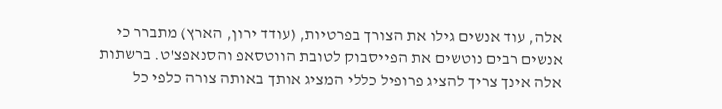אלה, עוד אנשים גילו את הצורך בפרטיות, (עודד ירון, הארץ) מתברר כי אנשים רבים נוטשים את הפייסבוק לטובת הווטסאפ והסנאפצ'ט. ברשתות אלה אינך צריך להציג פרופיל כללי המציג אותך באותה צורה כלפי כל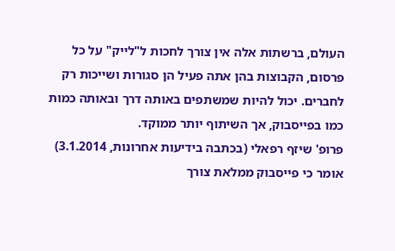העולם, ברשתות אלה אין צורך לחכות ל"לייק" על כל פרסום, הקבוצות בהן אתה פעיל הן סגורות ושייכות רק לחברים. יכול להיות שמשתפים באותה דרך ובאותה כמות כמו בפייסבוק, אך השיתוף יותר ממוקד.
פרופ' שיזף רפאלי (בכתבה בידיעות אחרונות, 3.1.2014) אומר כי פייסבוק ממלאת צורך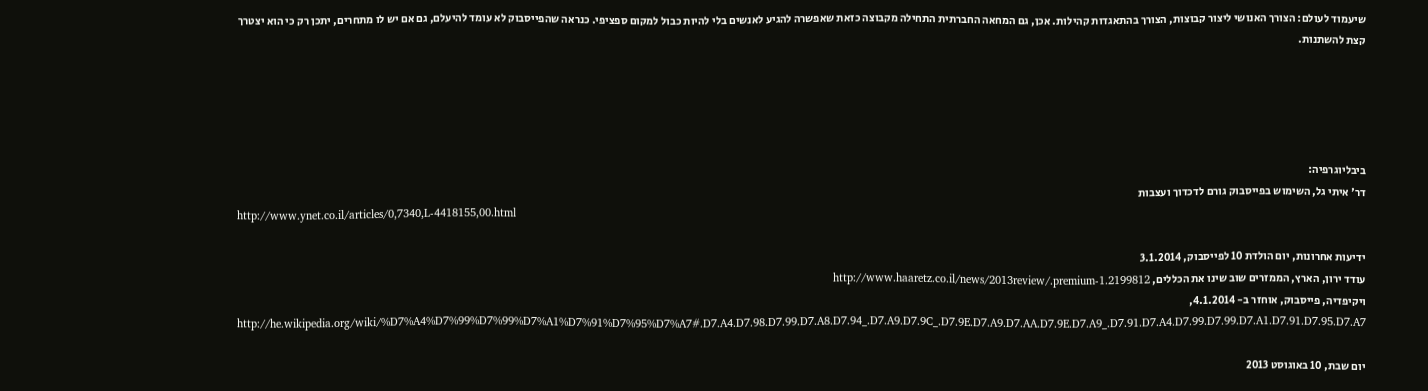שיעמוד לעולם: הצורך האנושי ליצור קבוצות, הצורך בהתאגדות קהילות. אכן, גם המחאה החברתית התחילה מקבוצה כזאת שאפשרה להגיע לאנשים בלי להיות כבול למקום ספציפי. כנראה שהפייסבוק לא עומד להיעלם, גם אם יש לו מתחרים, יתכן רק כי הוא יצטרך קצת להשתנות.





ביבליוגרפיה:
דר' איתי גל, השימוש בפייסבוק גורם לדכדוך ועצבות
http://www.ynet.co.il/articles/0,7340,L-4418155,00.html

ידיעות אחרונות, יום הולדת 10 לפייסבוק, 3.1.2014
עודד ירון, הארץ, הממזרים שוב שינו את הכללים, http://www.haaretz.co.il/news/2013review/.premium-1.2199812
ויקיפדיה, פייסבוק, אוחזר ב- 4.1.2014, http://he.wikipedia.org/wiki/%D7%A4%D7%99%D7%99%D7%A1%D7%91%D7%95%D7%A7#.D7.A4.D7.98.D7.99.D7.A8.D7.94_.D7.A9.D7.9C_.D7.9E.D7.A9.D7.AA.D7.9E.D7.A9_.D7.91.D7.A4.D7.99.D7.99.D7.A1.D7.91.D7.95.D7.A7

יום שבת, 10 באוגוסט 2013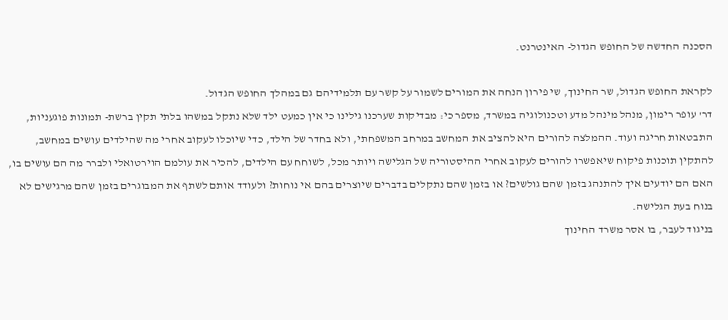הסכנה החדשה של החופש הגדול- האינטרנט.

לקראת החופש הגדול, שר החינוך, שי פירון הנחה את המורים לשמור על קשר עם תלמידיהם גם במהלך החופש הגדול.
דר' עופר רימון, מנהל מינהל מדע וטכנולוגיה במשרד, מספר כי: מבדיקות שערכנו גילינו כי אין כמעט ילד שלא נתקל במשהו בלתי תקין ברשת- תמונות פוגעניות, התבטאות חריגה ועוד. ההמלצה להורים היא להציב את המחשב במרחב המשפחתי, ולא בחדר של הילד, כדי שיוכלו לעקוב אחרי מה שהילדים עושים במחשב, להתקין תוכנות פיקוח שיאפשרו להורים לעקוב אחרי ההיסטוריה של הגלישה ויותר מכל, לשוחח עם הילדים, להכיר את עולמם הוירטואלי ולברר מה הם עושים בו, האם הם יודעים איך להתנהג בזמן שהם גולשים? או בזמן שהם נתקלים בדברים שיוצרים בהם אי נוחות? ולעודד אותם לשתף את המבוגרים בזמן שהם מרגישים לא בנוח בעת הגלישה.
בניגוד לעבר, בו אסר משרד החינוך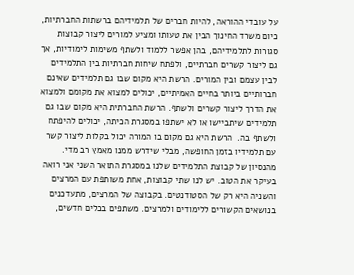על עובדי ההוראה, להיות חברים של תלמידיהם ברשתות החברתיות, כיום משרד החינוך הבין את טעותו ומציע למורים ליצור קבוצות סגורות לתלמידיהם, בהן אפשר ללמוד ולשתף משימות לימודיות, אך גם ליצור קשרים חברתיים, ולפתח שיחות חברתיות בין התלמידים לבין עצמם ובין המורים. הרשת היא מקום שבו גם תלמידים שאינם חברותיים ביותר בחיים האמיתיים, יכולים למצוא את מקומם ולמצוא את הדרך ליצור קשרים ולשתף. הרשת החברתית היא מקום שבו גם תלמידים שיתביישו או לא ישתפו במסגרת הכיתה, יכולים להיפתח ולשתף בה.  הרשת היא גם מקום בו המורה יכול בקלות ליצור קשר עם תלמידיו בזמן החופשה, מבלי שידרש ממנו מאמץ רב מדי.
מהנסיון של קבוצת התלמידים שלנו במסגרת התואר השני אני רואה בעיקר את הטוב. יש לנו שתי קבוצות, אחת משותפת עם המרצים והשניה היא רק של הסטודנטים. בקבוצה של המרצים, מתעדכנים בנושאים הקשורים ללימודים ולמרצים. משתפים בכלים חדשים,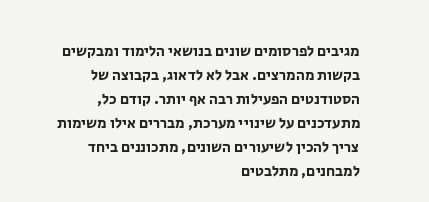מגיבים לפרסומים שונים בנושאי הלימוד ומבקשים בקשות מהמרצים. אבל לא לדאוג, בקבוצה של הסטודנטים הפעילות רבה אף יותר. קודם כל, מתעדכנים על שינויי מערכת, מבררים אילו משימות צריך להכין לשיעורים השונים, מתכוננים ביחד למבחנים, מתלבטים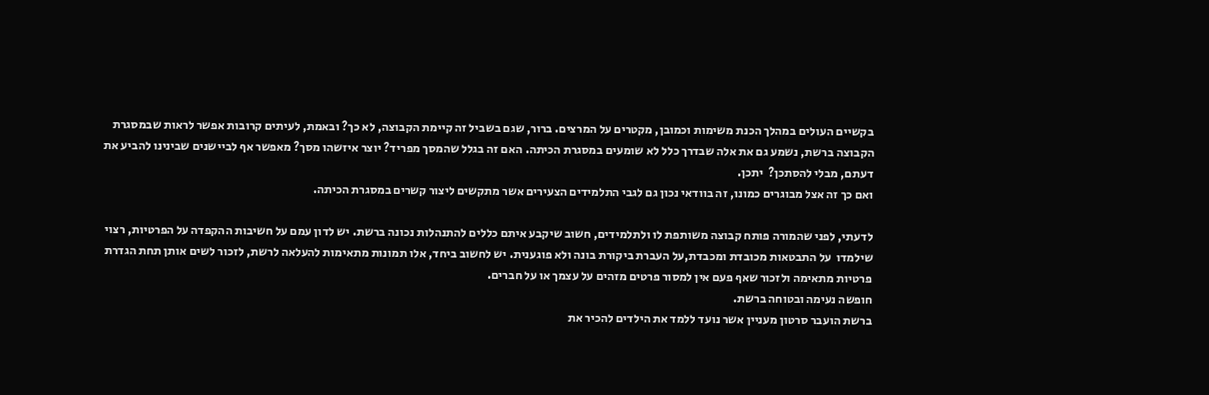בקשיים העולים במהלך הכנת משימות וכמובן, מקטרים על המרצים. ברור, שגם בשביל זה קיימת הקבוצה, לא כך? ובאמת, לעיתים קרובות אפשר לראות שבמסגרת הקבוצה ברשת, נשמע גם את אלה שבדרך כלל לא שומעים במסגרת הכיתה. האם זה בגלל שהמסך מפריד? יוצר איזשהו מסך? מאפשר אף לביישנים שבינינו להביע את דעתם, מבלי להסתכן?  יתכן.
ואם כך זה אצל מבוגרים כמונו, זה בוודאי נכון גם לגבי התלמידים הצעירים אשר מתקשים ליצור קשרים במסגרת הכיתה.

לדעתי, לפני שהמורה פותח קבוצה משותפת לו ולתלמידים, חשוב שיקבע איתם כללים להתנהלות נכונה ברשת. יש לדון עמם על חשיבות ההקפדה על הפרטיות, רצוי שילמדו  על התבטאות מכובדת ומכבדת,על העברת ביקורת בונה ולא פוגענית. יש לחשוב ביחד, אלו תמונות מתאימות להעלאה לרשת, לזכור לשים אותן תחת הגדרת פרטיות מתאימה ולזכור שאף פעם אין למסור פרטים מזהים על עצמך או על חברים.
חופשה נעימה ובטוחה ברשת.
ברשת הועבר סרטון מעניין אשר נועד ללמד את הילדים להכיר את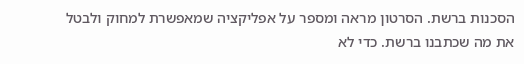הסכנות ברשת. הסרטון מראה ומספר על אפליקציה שמאפשרת למחוק ולבטל את מה שכתבנו ברשת. כדי לא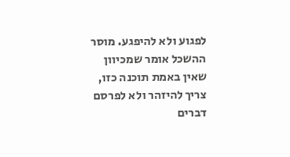לפגוע ולא להיפגע. מוסר ההשכל אומר שמכיוון שאין באמת תוכנה כזו, צריך להיזהר ולא לפרסם דברים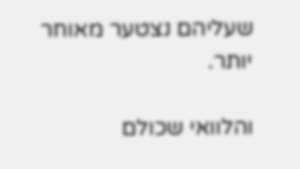שעליהם נצטער מאוחר יותר.

והלוואי שכולם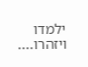ילמדו ויזהרו....